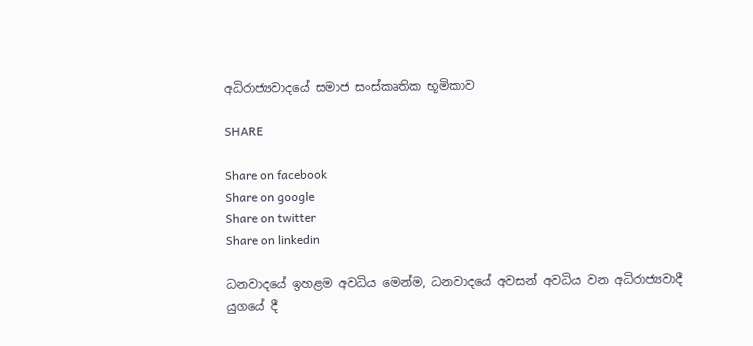අධිරාජ්‍යවාදයේ සමාජ සංස්කෘතික භූමිකාව

SHARE

Share on facebook
Share on google
Share on twitter
Share on linkedin

ධනවාදයේ ඉහළම අවධිය මෙන්ම, ධනවාදයේ අවසන් අවධිය වන අධිරාජ්‍යවාදී යුගයේ දී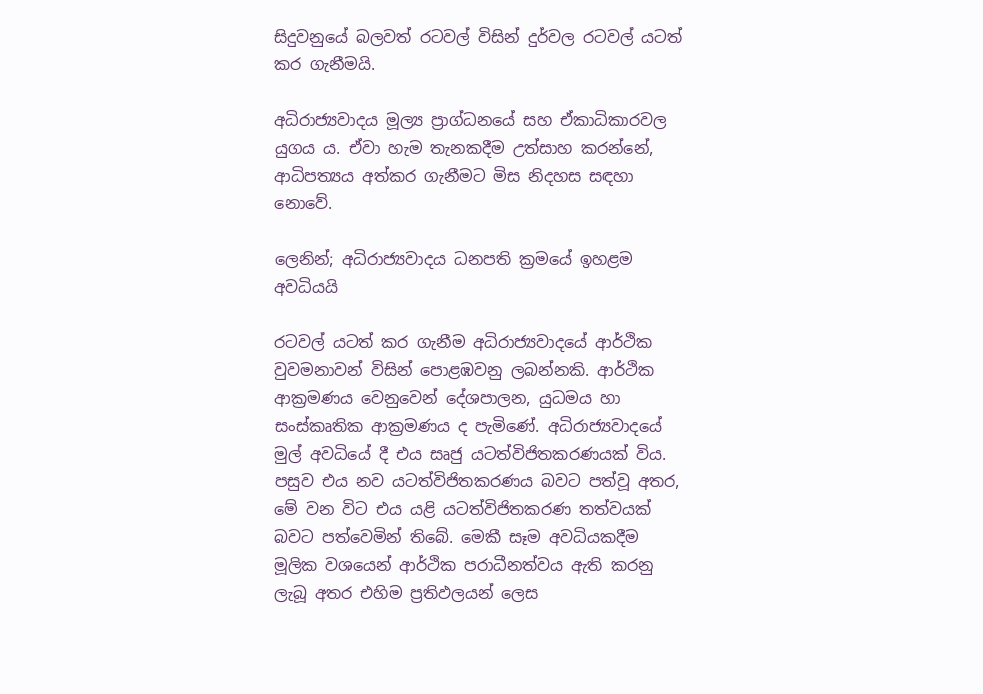සිදුවනුයේ බලවත් රටවල් විසින් දුර්වල රටවල් යටත් කර ගැනීමයි.

අධිරාජ්‍යවාදය මූල්‍ය ප්‍රාග්ධනයේ සහ ඒකාධිකාරවල යුගය ය. ඒවා හැම තැනකදීම උත්සාහ කරන්නේ, ආධිපත්‍යය අත්කර ගැනීමට මිස නිදහස සඳහා නොවේ.

ලෙනින්; අධිරාජ්‍යවාදය ධනපති ක්‍රමයේ ඉහළම අවධියයි

රටවල් යටත් කර ගැනීම අධිරාජ්‍යවාදයේ ආර්ථික වුවමනාවන් විසින් පොළඹවනු ලබන්නකි. ආර්ථික ආක්‍රමණය වෙනුවෙන් දේශපාලන, යුධමය හා සංස්කෘතික ආක්‍රමණය ද පැමිණේ. අධිරාජ්‍යවාදයේ මුල් අවධියේ දී එය සෘජු යටත්විජිතකරණයක් විය. පසුව එය නව යටත්විජිතකරණය බවට පත්වූ අතර, මේ වන විට එය යළි යටත්විජිතකරණ තත්වයක් බවට පත්වෙමින් තිබේ. මෙකී සෑම අවධියකදීම මූලික වශයෙන් ආර්ථික පරාධීනත්වය ඇති කරනු ලැබූ අතර එහිම ප්‍රතිඵලයන් ලෙස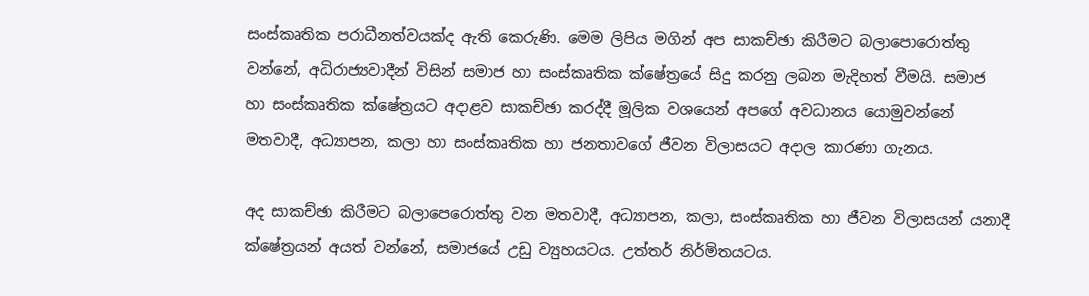සංස්කෘතික පරාධීනත්වයක්ද ඇති කෙරුණි. මෙම ලිපිය මගින් අප සාකච්ඡා කිරීමට බලාපොරොත්තු වන්නේ, අධිරාජ්‍යවාදීන් විසින් සමාජ හා සංස්කෘතික ක්ෂේත්‍රයේ සිදු කරනු ලබන මැදිහත් වීමයි. සමාජ හා සංස්කෘතික ක්ෂේත්‍රයට අදාළව සාකච්ඡා කරද්දී මූලික වශයෙන් අපගේ අවධානය යොමුවන්නේ මතවාදී, අධ්‍යාපන, කලා හා සංස්කෘතික හා ජනතාවගේ ජීවන විලාසයට අදාල කාරණා ගැනය.

අද සාකච්ඡා කිරීමට බලාපෙරොත්තු වන මතවාදී, අධ්‍යාපන, කලා, සංස්කෘතික හා ජීවන විලාසයන් යනාදී ක්ෂේත්‍රයන් අයත් වන්නේ, සමාජයේ උඩු ව්‍යුහයටය. උත්තර් නිර්මිතයටය.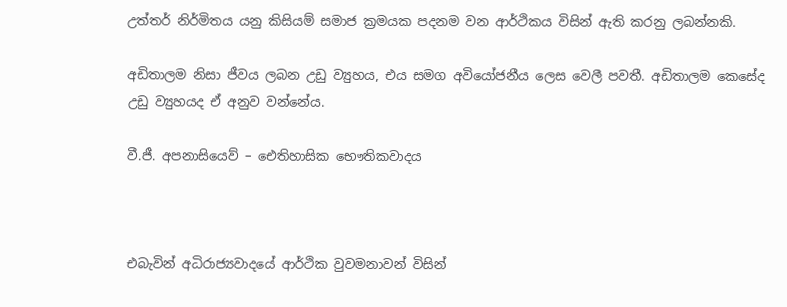උත්තර් නිර්මිතය යනු කිසියම් සමාජ ක්‍රමයක පදනම වන ආර්ථිකය විසින් ඇති කරනු ලබන්නකි.

අඩිතාලම නිසා ජීවය ලබන උඩු ව්‍යුහය, එය සමග අවියෝජනීය ලෙස වෙලී පවතී. අඩිතාලම කෙසේද උඩු ව්‍යුහයද ඒ අනුව වන්නේය.

වී.ජී. අපනාසියෙව් – ඓතිහාසික භෞතිකවාදය



එබැවින් අධිරාජ්‍යවාදයේ ආර්ථික වුවමනාවන් විසින්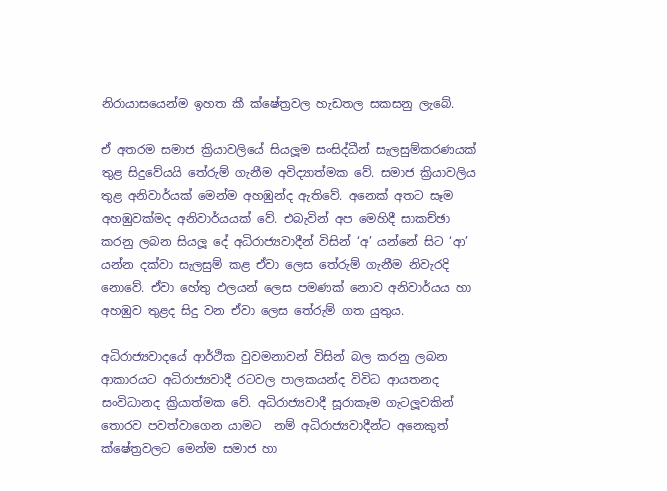නිරායාසයෙන්ම ඉහත කී ක්ෂේත්‍රවල හැඩතල සකසනු ලැබේ.

ඒ අතරම සමාජ ක්‍රියාවලියේ සියලූම සංසිද්ධීන් සැලසුම්කරණයක් තුළ සිදුවේයයි තේරුම් ගැනීම අවිද්‍යාත්මක වේ. සමාජ ක්‍රියාවලිය තුළ අනිවාර්යක් මෙන්ම අහඹුන්ද ඇතිවේ. අනෙක් අතට සෑම අහඹුවක්මද අනිවාර්යයක් වේ. එබැවින් අප මෙහිදී සාකච්ඡා කරනු ලබන සියලූ දේ අධිරාජ්‍යවාදීන් විසින් ‘අ’ යන්නේ සිට ‘ආ’ යන්න දක්වා සැලසුම් කළ ඒවා ලෙස තේරුම් ගැනීම නිවැරදි නොවේ. ඒවා හේතු ඵලයන් ලෙස පමණක් නොව අනිවාර්යය හා අහඹුව තුළද සිදු වන ඒවා ලෙස තේරුම් ගත යුතුය.

අධිරාජ්‍යවාදයේ ආර්ථික වුවමනාවන් විසින් බල කරනු ලබන ආකාරයට අධිරාජ්‍යවාදී රටවල පාලකයන්ද විවිධ ආයතනද සංවිධානද ක්‍රියාත්මක වේ. අධිරාජ්‍යවාදී සූරාකෑම ගැටලූවකින් තොරව පවත්වාගෙන යාමට  නම් අධිරාජ්‍යවාදීන්ට අනෙකුත් ක්ෂේත්‍රවලට මෙන්ම සමාජ හා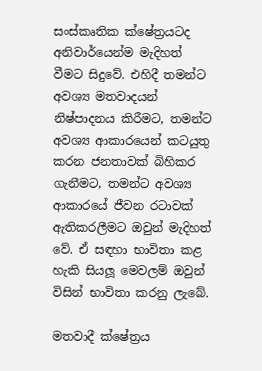සංස්කෘතික ක්ෂේත්‍රයටද අනිවාර්යෙන්ම මැදිහත් වීමට සිදුවේ. එහිදී තමන්ට අවශ්‍ය මතවාදයන් නිෂ්පාදනය කිරීමට, තමන්ට අවශ්‍ය ආකාරයෙන් කටයුතු කරන ජනතාවක් බිහිකර ගැනීමට, තමන්ට අවශ්‍ය ආකාරයේ ජීවන රටාවක් ඇතිකරලීමට ඔවුන් මැදිහත් වේ. ඒ සඳහා භාවිතා කළ හැකි සියලූ මෙවලම් ඔවුන් විසින් භාවිතා කරනු ලැබේ.

මතවාදී ක්ෂේත්‍රය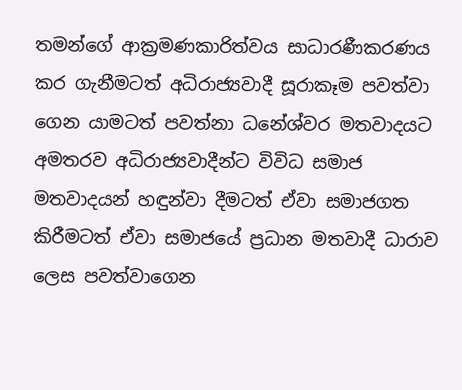තමන්ගේ ආක්‍රමණකාරිත්වය සාධාරණීකරණය කර ගැනීමටත් අධිරාජ්‍යවාදී සූරාකෑම පවත්වා ගෙන යාමටත් පවත්නා ධනේශ්වර මතවාදයට අමතරව අධිරාජ්‍යවාදීන්ට විවිධ සමාජ මතවාදයන් හඳුන්වා දීමටත් ඒවා සමාජගත කිරීමටත් ඒවා සමාජයේ ප්‍රධාන මතවාදී ධාරාව ලෙස පවත්වාගෙන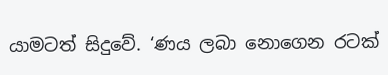යාමටත් සිදුවේ. ‘ණය ලබා නොගෙන රටක්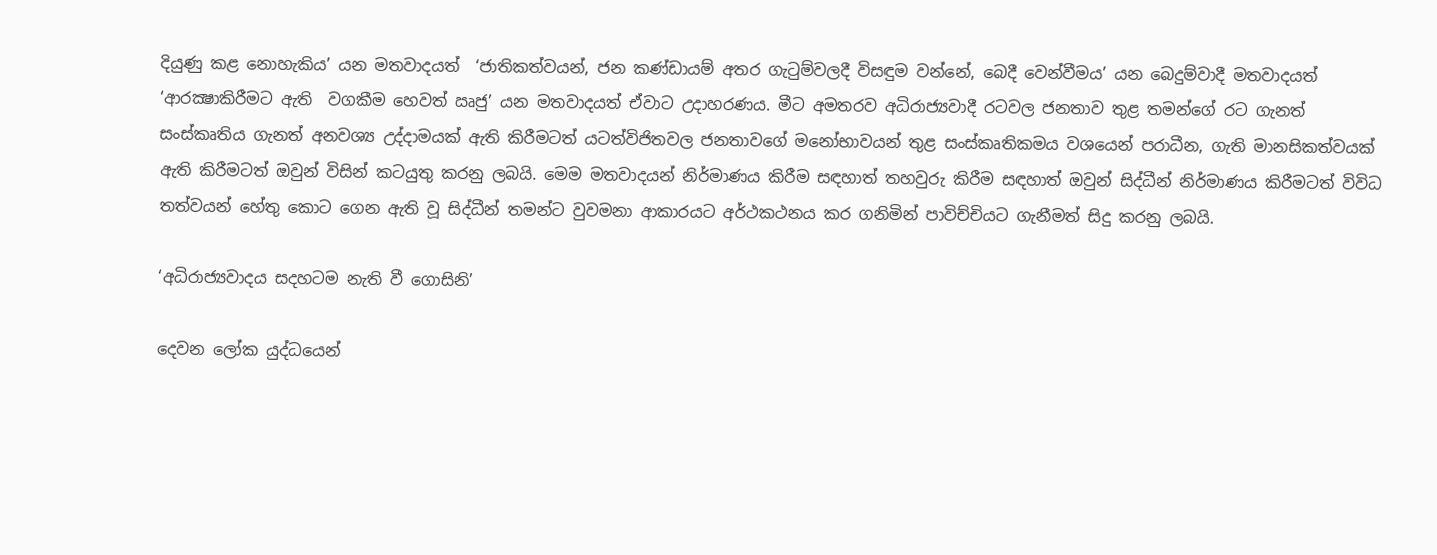දියුණු කළ නොහැකිය’ යන මතවාදයත්  ‘ජාතිකත්වයන්, ජන කණ්ඩායම් අතර ගැටුම්වලදී විසඳුම වන්නේ, බෙදී වෙන්වීමය’ යන බෙදුම්වාදී මතවාදයත් ‘ආරක්‍ෂාකිරීමට ඇති  වගකීම හෙවත් ඍජු’ යන මතවාදයත් ඒවාට උදාහරණය. මීට අමතරව අධිරාජ්‍යවාදී රටවල ජනතාව තුළ තමන්ගේ රට ගැනත් සංස්කෘතිය ගැනත් අනවශ්‍ය උද්දාමයක් ඇති කිරීමටත් යටත්විජිතවල ජනතාවගේ මනෝභාවයන් තුළ සංස්කෘතිකමය වශයෙන් පරාධීන, ගැති මානසිකත්වයක් ඇති කිරීමටත් ඔවුන් විසින් කටයුතු කරනු ලබයි. මෙම මතවාදයන් නිර්මාණය කිරීම සඳහාත් තහවුරු කිරීම සඳහාත් ඔවුන් සිද්ධීන් නිර්මාණය කිරීමටත් විවිධ තත්වයන් හේතු කොට ගෙන ඇති වූ සිද්ධීන් තමන්ට වුවමනා ආකාරයට අර්ථකථනය කර ගනිමින් පාවිච්චියට ගැනීමත් සිදු කරනු ලබයි.

‘අධිරාජ්‍යවාදය සදහටම නැති වී ගොසිනි’

දෙවන ලෝක යුද්ධයෙන්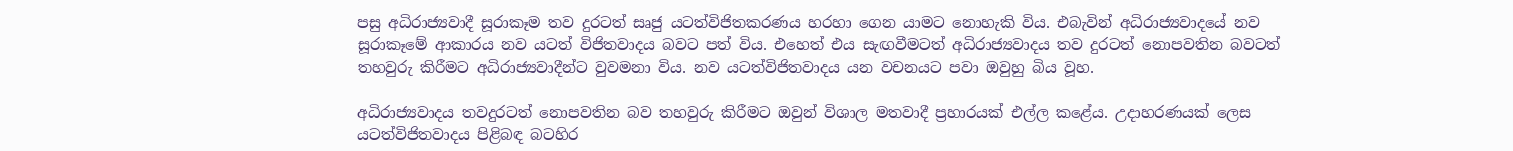පසු අධිරාජ්‍යවාදී සූරාකෑම තව දුරටත් සෘජු යටත්විජිතකරණය හරහා ගෙන යාමට නොහැකි විය. එබැවින් අධිරාජ්‍යවාදයේ නව සූරාකෑමේ ආකාරය නව යටත් විජිතවාදය බවට පත් විය. එහෙත් එය සැඟවීමටත් අධිරාජ්‍යවාදය තව දුරටත් නොපවතින බවටත් තහවුරු කිරීමට අධිරාජ්‍යවාදීන්ට වුවමනා විය. නව යටත්විජිතවාදය යන වචනයට පවා ඔවුහු බිය වූහ.

අධිරාජ්‍යවාදය තවදුරටත් නොපවතින බව තහවුරු කිරීමට ඔවුන් විශාල මතවාදී ප්‍රහාරයක් එල්ල කළේය. උදාහරණයක් ලෙස යටත්විජිතවාදය පිළිබඳ බටහිර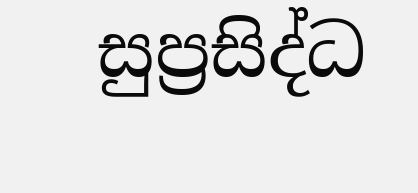සුප්‍රසිද්ධ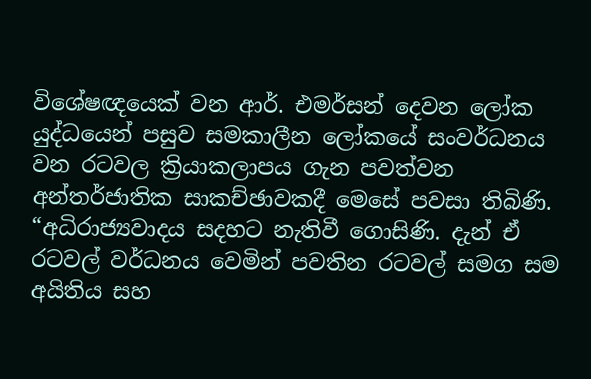විශේෂඥයෙක් වන ආර්. එමර්සන් දෙවන ලෝක යුද්ධයෙන් පසුව සමකාලීන ලෝකයේ සංවර්ධනය වන රටවල ක්‍රියාකලාපය ගැන පවත්වන අන්තර්ජාතික සාකච්ඡාවකදී මෙසේ පවසා තිබිණි. “අධිරාජ්‍යවාදය සදහට නැතිවී ගොසිණි. දැන් ඒ රටවල් වර්ධනය වෙමින් පවතින රටවල් සමග සම අයිතිය සහ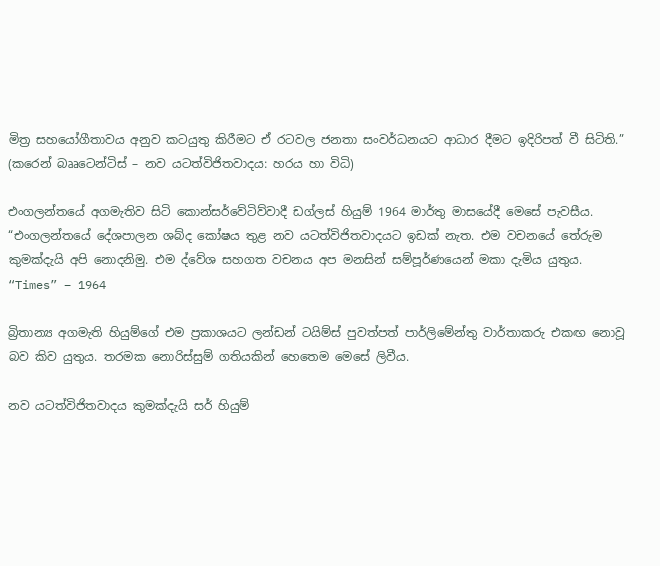මිත්‍ර සහයෝගීතාවය අනුව කටයුතු කිරීමට ඒ රටවල ජනතා සංවර්ධනයට ආධාර දීමට ඉදිරිපත් වී සිටිති.” (කරෙන් බෲටෙන්ටිස් – නව යටත්විජිතවාදය: හරය හා විධි)

එංගලන්තයේ අගමැතිව සිටි කොන්සර්වේටිව්වාදී ඩග්ලස් හියුම් 1964 මාර්තු මාසයේදී මෙසේ පැවසීය. “එංගලන්තයේ දේශපාලන ශබ්ද කෝෂය තුළ නව යටත්විජිතවාදයට ඉඩක් නැත. එම වචනයේ තේරුම කුමක්දැයි අපි නොදනිමු. එම ද්වේශ සහගත වචනය අප මනසින් සම්පූර්ණයෙන් මකා දැමිය යුතුය. “Times” – 1964

බ්‍රිතාන්‍ය අගමැති හියුම්ගේ එම ප්‍රකාශයට ලන්ඩන් ටයිම්ස් පුවත්පත් පාර්ලිමේන්තු වාර්තාකරු එකඟ නොවූ බව කිව යුතුය. තරමක නොරිස්සුම් ගතියකින් හෙතෙම මෙසේ ලිවීය.

නව යටත්විජිතවාදය කුමක්දැයි සර් හියුම්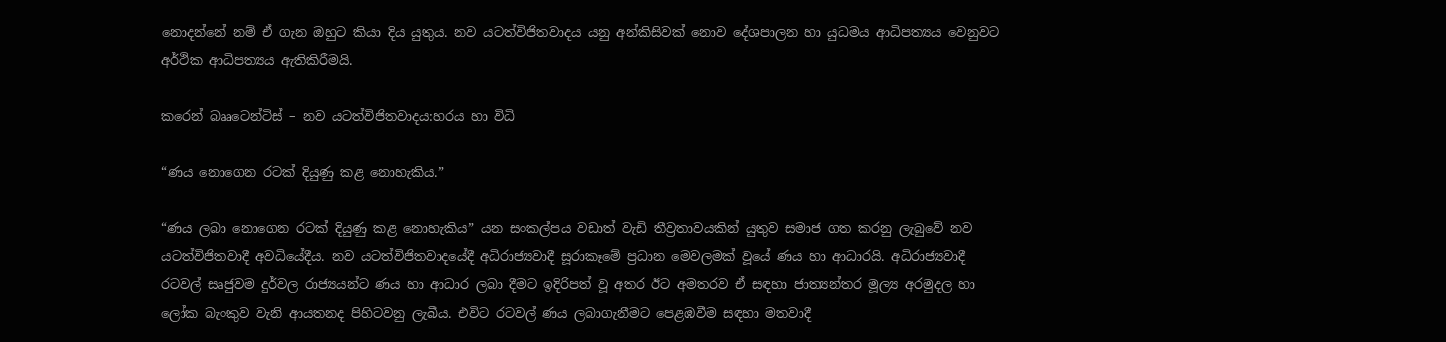නොදන්නේ නම් ඒ ගැන ඔහුට කියා දිය යුතුය. නව යටත්විජිතවාදය යනු අන්කිසිවක් නොව දේශපාලන හා යුධමය ආධිපත්‍යය වෙනුවට අර්ථික ආධිපත්‍යය ඇතිකිරීමයි.

කරෙන් බෲටෙන්ටිස් – නව යටත්විජිතවාදය:හරය හා විධි

“ණය නොගෙන රටක් දියුණු කළ නොහැකිය.”

“ණය ලබා නොගෙන රටක් දියුණු කළ නොහැකිය” යන සංකල්පය වඩාත් වැඩි තීව්‍රතාවයකින් යුතුව සමාජ ගත කරනු ලැබුවේ නව යටත්විජිතවාදී අවධියේදීය. නව යටත්විජිතවාදයේදී අධිරාජ්‍යවාදී සූරාකෑමේ ප්‍රධාන මෙවලමක් වූයේ ණය හා ආධාරයි. අධිරාජ්‍යවාදී රටවල් සෘජුවම දුර්වල රාජ්‍යයන්ට ණය හා ආධාර ලබා දීමට ඉදිරිපත් වූ අතර ඊට අමතරව ඒ සඳහා ජාත්‍යන්තර මූල්‍ය අරමුදල හා ලෝක බැංකුව වැනි ආයතනද පිහිටවනු ලැබීය. එවිට රටවල් ණය ලබාගැනීමට පෙළඹවීම සඳහා මතවාදී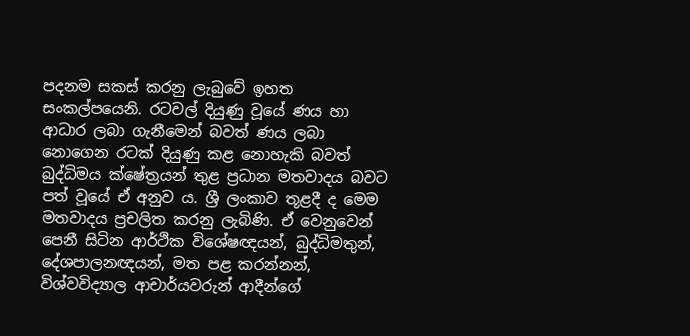පදනම සකස් කරනු ලැබුවේ ඉහත සංකල්පයෙනි. රටවල් දියුණු වූයේ ණය හා ආධාර ලබා ගැනීමෙන් බවත් ණය ලබා නොගෙන රටක් දියුණු කළ නොහැකි බවත් බුද්ධිමය ක්ෂේත්‍රයන් තුළ ප්‍රධාන මතවාදය බවට පත් වූයේ ඒ අනුව ය. ශ්‍රී ලංකාව තූළදී ද මෙම මතවාදය ප්‍රචලිත කරනු ලැබිණි. ඒ වෙනුවෙන් පෙනී සිටින ආර්ථික විශේෂඥයන්, බුද්ධිමතුන්, දේශපාලනඥයන්, මත පළ කරන්නන්, විශ්වවිද්‍යාල ආචාර්යවරුන් ආදීන්ගේ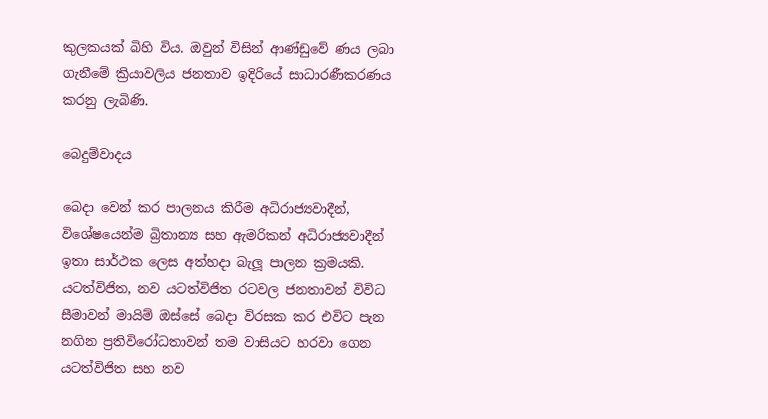කුලකයක් බිහි විය. ඔවුන් විසින් ආණ්ඩුවේ ණය ලබා ගැනීමේ ක්‍රියාවලිය ජනතාව ඉදිරියේ සාධාරණීකරණය කරනු ලැබිණි.

බෙදුම්වාදය

බෙදා වෙන් කර පාලනය කිරීම අධිරාජ්‍යවාදීන්, විශේෂයෙන්ම බ්‍රිතාන්‍ය සහ ඇමරිකන් අධිරාජ්‍යවාදීන් ඉතා සාර්ථක ලෙස අත්හදා බැලූ පාලන ක්‍රමයකි. යටත්විජිත, නව යටත්විජිත රටවල ජනතාවන් විවිධ සීමාවන් මායිම් ඔස්සේ බෙදා විරසක කර එවිට පැන නගින ප්‍රතිවිරෝධතාවන් තම වාසියට හරවා ගෙන යටත්විජිත සහ නව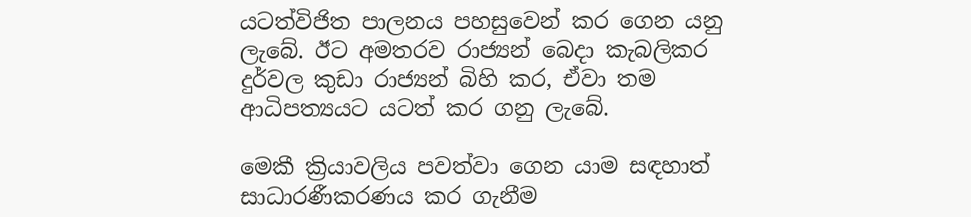යටත්විජිත පාලනය පහසුවෙන් කර ගෙන යනු ලැබේ. ඊට අමතරව රාජ්‍යන් බෙදා කැබලිකර දුර්වල කුඩා රාජ්‍යන් බිහි කර, ඒවා තම ආධිපත්‍යයට යටත් කර ගනු ලැබේ.

මෙකී ක්‍රියාවලිය පවත්වා ගෙන යාම සඳහාත් සාධාරණීකරණය කර ගැනීම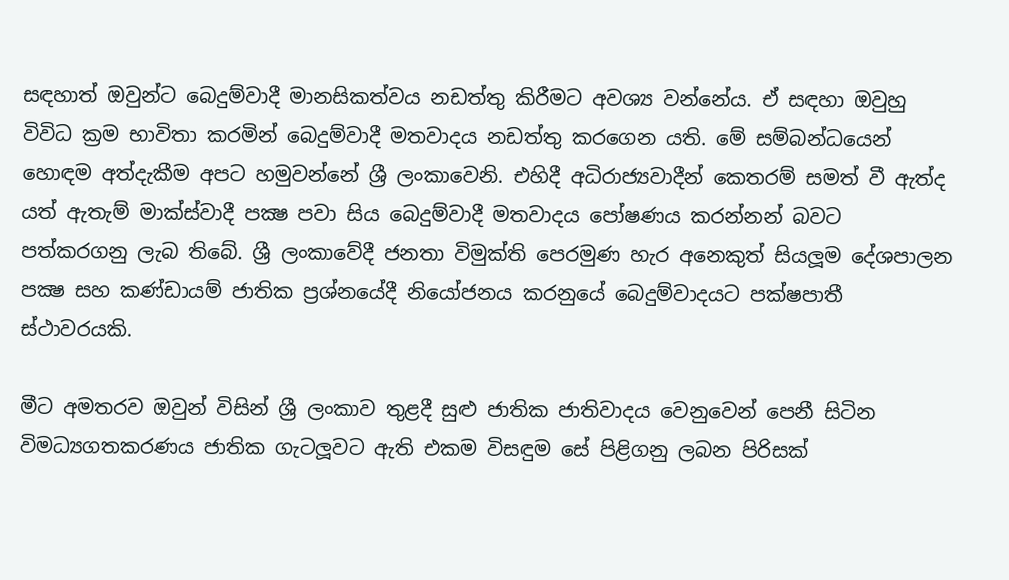සඳහාත් ඔවුන්ට බෙදුම්වාදී මානසිකත්වය නඩත්තු කිරීමට අවශ්‍ය වන්නේය. ඒ සඳහා ඔවුහු විවිධ ක්‍රම භාවිතා කරමින් බෙදුම්වාදී මතවාදය නඩත්තු කරගෙන යති. මේ සම්බන්ධයෙන් හොඳම අත්දැකීම අපට හමුවන්නේ ශ්‍රී ලංකාවෙනි. එහිදී අධිරාජ්‍යවාදීන් කෙතරම් සමත් වී ඇත්ද යත් ඇතැම් මාක්ස්වාදී පක්‍ෂ පවා සිය බෙදුම්වාදී මතවාදය පෝෂණය කරන්නන් බවට පත්කරගනු ලැබ තිබේ. ශ්‍රී ලංකාවේදී ජනතා විමුක්ති පෙරමුණ හැර අනෙකුත් සියලූම දේශපාලන පක්‍ෂ සහ කණ්ඩායම් ජාතික ප්‍රශ්නයේදී නියෝජනය කරනුයේ බෙදුම්වාදයට පක්ෂපාතී ස්ථාවරයකි.

මීට අමතරව ඔවුන් විසින් ශ්‍රී ලංකාව තුළදී සුළු ජාතික ජාතිවාදය වෙනුවෙන් පෙනී සිටින විමධ්‍යගතකරණය ජාතික ගැටලූවට ඇති එකම විසඳුම සේ පිළිගනු ලබන පිරිසක්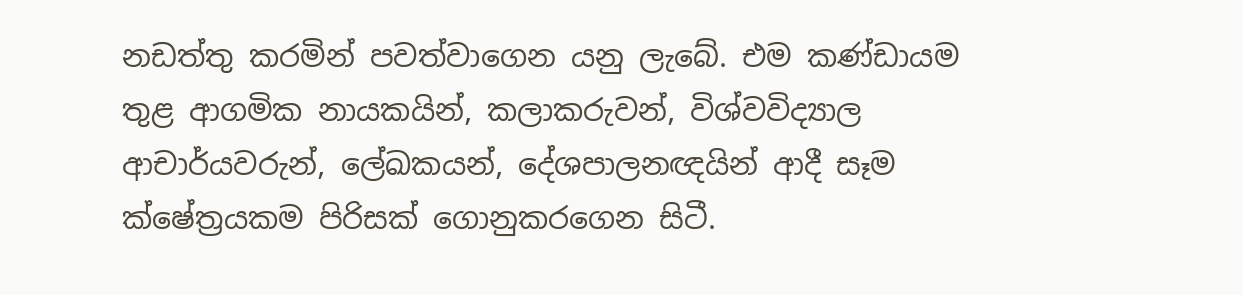නඩත්තු කරමින් පවත්වාගෙන යනු ලැබේ. එම කණ්ඩායම තුළ ආගමික නායකයින්, කලාකරුවන්, විශ්වවිද්‍යාල ආචාර්යවරුන්, ලේඛකයන්, දේශපාලනඥයින් ආදී සෑම ක්ෂේත්‍රයකම පිරිසක් ගොනුකරගෙන සිටී.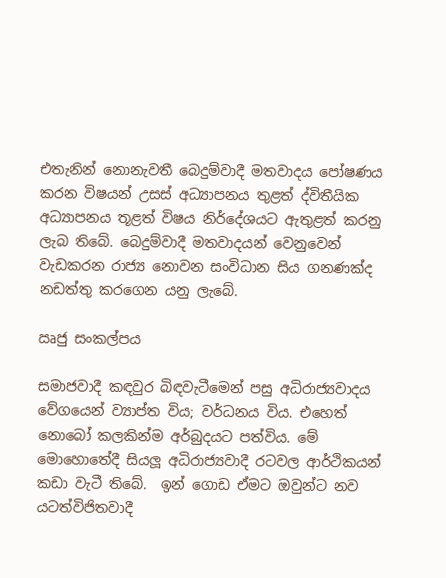එතැනින් නොනැවතී බෙදුම්වාදී මතවාදය පෝෂණය කරන විෂයන් උසස් අධ්‍යාපනය තුළත් ද්විතීයික අධ්‍යාපනය තූළත් විෂය නිර්දේශයට ඇතුළත් කරනු ලැබ තිබේ. බෙදුම්වාදී මතවාදයන් වෙනුවෙන් වැඩකරන රාජ්‍ය නොවන සංවිධාන සිය ගනණක්ද නඩත්තු කරගෙන යනු ලැබේ.

ඍජු සංකල්පය

සමාජවාදී කඳවුර බිඳවැටීමෙන් පසු අධිරාජ්‍යවාදය වේගයෙන් ව්‍යාප්ත විය; වර්ධනය විය. එහෙත් නොබෝ කලකින්ම අර්බුදයට පත්විය. මේ මොහොතේදී සියලූ අධිරාජ්‍යවාදී රටවල ආර්ථිකයන් කඩා වැටී තිබේ.  ඉන් ගොඩ ඒමට ඔවුන්ට නව යටත්විජිතවාදී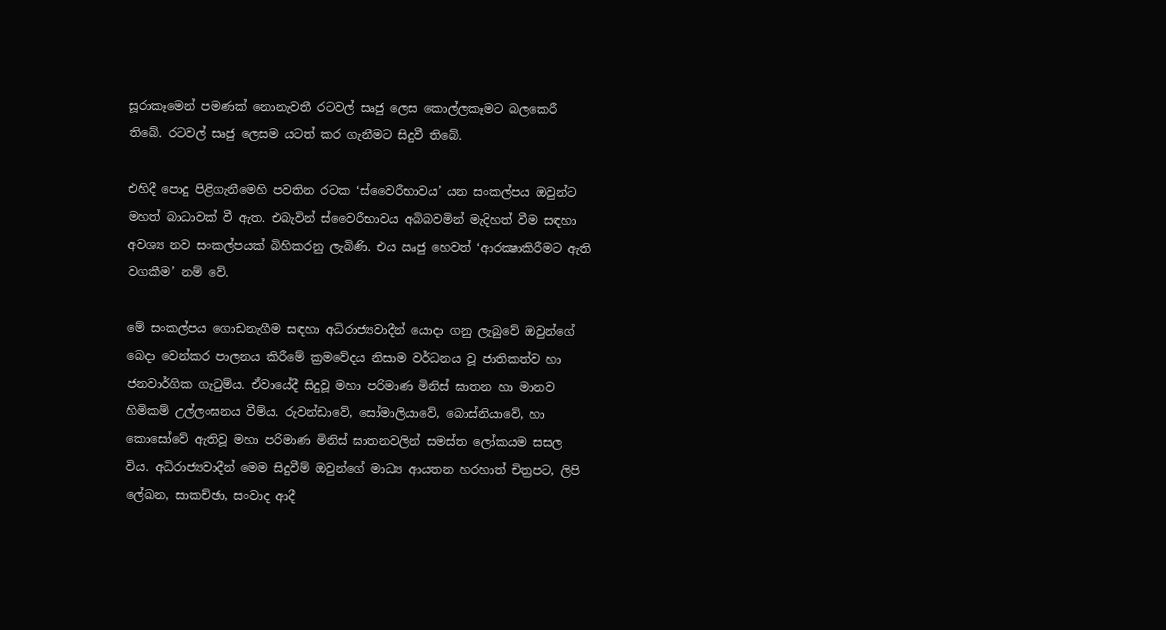සූරාකෑමෙන් පමණක් නොනැවතී රටවල් සෘජු ලෙස කොල්ලකෑමට බලකෙරී තිබේ. රටවල් සෘජු ලෙසම යටත් කර ගැනීමට සිදුවී තිබේ.

එහිදී පොදු පිළිගැනීමෙහි පවතින රටක ‘ස්වෛරීභාවය’ යන සංකල්පය ඔවුන්ට මහත් බාධාවක් වී ඇත. එබැවින් ස්වෛරීභාවය අබිබවමින් මැදිහත් වීම සඳහා අවශ්‍ය නව සංකල්පයක් බිහිකරනු ලැබිණි. එය ඍජු හෙවත් ‘ආරක්‍ෂාකිරීමට ඇති වගකීම’ නම් වේ.

මේ සංකල්පය ගොඩනැගීම සඳහා අධිරාජ්‍යවාදීන් යොදා ගනු ලැබුවේ ඔවුන්ගේ බෙදා වෙන්කර පාලනය කිරීමේ ක්‍රමවේදය නිසාම වර්ධනය වූ ජාතිකත්ව හා ජනවාර්ගික ගැටුම්ය. ඒවායේදී සිදුවූ මහා පරිමාණ මිනිස් ඝාතන හා මානව හිමිකම් උල්ලංඝනය වීම්ය. රුවන්ඩාවේ, සෝමාලියාවේ, බොස්නියාවේ, හා කොසෝවේ ඇතිවූ මහා පරිමාණ මිනිස් ඝාතනවලින් සමස්ත ලෝකයම සසල විය. අධිරාජ්‍යවාදීන් මෙම සිදුවීම් ඔවුන්ගේ මාධ්‍ය ආයතන හරහාත් චිත්‍රපට, ලිපි ලේඛන, සාකච්ඡා, සංවාද ආදී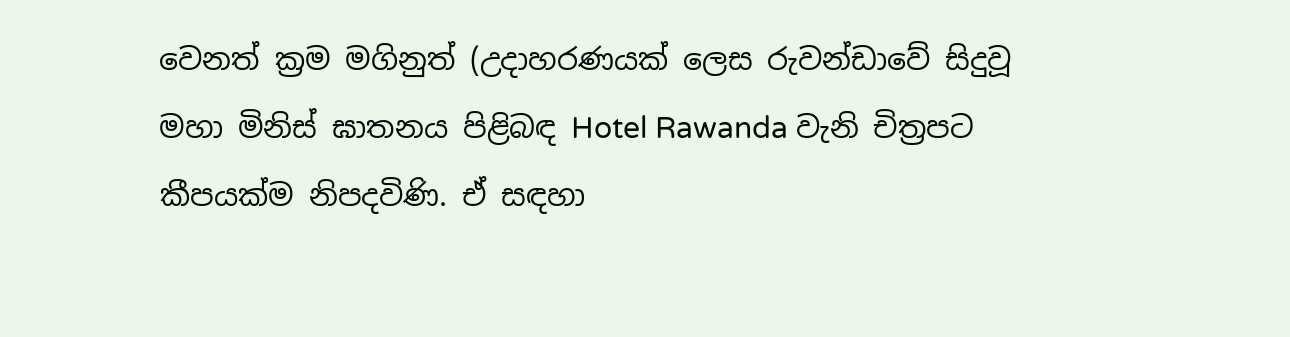වෙනත් ක්‍රම මගිනුත් (උදාහරණයක් ලෙස රුවන්ඩාවේ සිදුවූ මහා මිනිස් ඝාතනය පිළිබඳ Hotel Rawanda වැනි චිත්‍රපට කීපයක්ම නිපදවිණි. ඒ සඳහා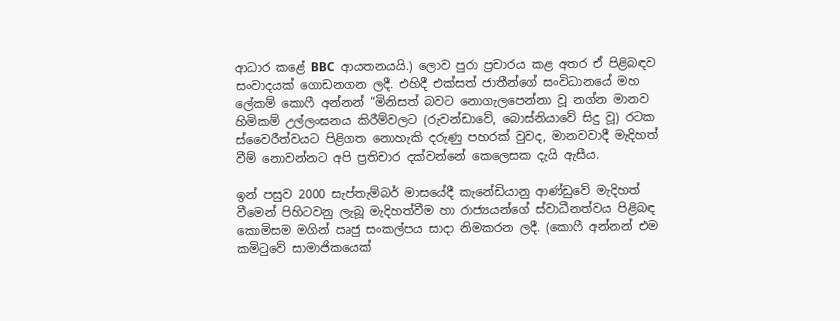ආධාර කළේ BBC  ආයතනයයි.) ලොව පුරා ප්‍රචාරය කළ අතර ඒ පිළිබඳව සංවාදයක් ගොඩනගන ලදී. එහිදී එක්සත් ජාතීන්ගේ සංවිධානයේ මහ ලේකම් කොෆී අන්නන් “මිනිසත් බවට නොගැලපෙන්නා වූ නග්න මානව හිමිකම් උල්ලංඝනය කිරීම්වලට (රුවන්ඩාවේ, බොස්නියාවේ සිදු වූ) රටක ස්වෛරීත්වයට පිළිගත නොහැකි දරුණු පහරක් වුවද, මානවවාදී මැදිහත් වීම් නොවන්නට අපි ප්‍රතිචාර දක්වන්නේ කෙලෙසක දැයි ඇසීය.

ඉන් පසුව 2000 සැප්තැම්බර් මාසයේදී කැනේඩියානු ආණ්ඩුවේ මැදිහත් වීමෙන් පිහිටවනු ලැබූ මැදිහත්වීම හා රාජ්‍යයන්ගේ ස්වාධීනත්වය පිළිබඳ කොමිසම මගින් ඍජු සංකල්පය සාදා නිමකරන ලදී. (කොෆී අන්නන් එම කමිටුවේ සාමාජිකයෙක්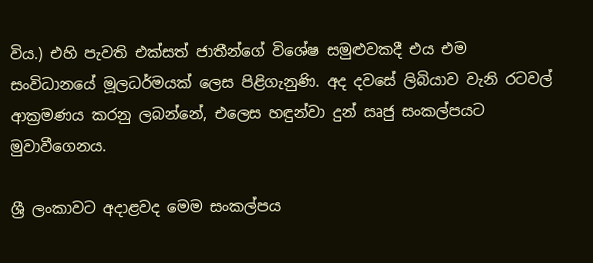විය.) එහි පැවති එක්සත් ජාතීන්ගේ විශේෂ සමුළුවකදී එය එම සංවිධානයේ මූලධර්මයක් ලෙස පිළිගැනුණි. අද දවසේ ලිබියාව වැනි රටවල් ආක්‍රමණය කරනු ලබන්නේ, එලෙස හඳුන්වා දුන් ඍජු සංකල්පයට මුවාවීගෙනය.

ශ්‍රී ලංකාවට අදාළවද මෙම සංකල්පය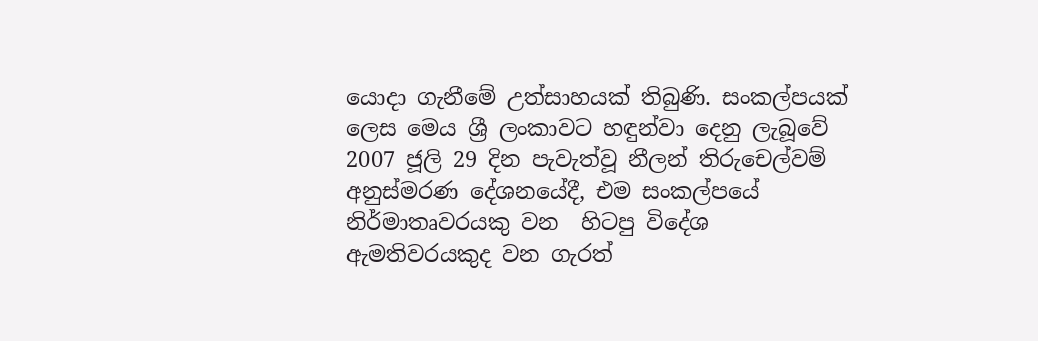යොදා ගැනීමේ උත්සාහයක් තිබුණි. සංකල්පයක් ලෙස මෙය ශ්‍රී ලංකාවට හඳුන්වා දෙනු ලැබූවේ 2007 ජූලි 29 දින පැවැත්වූ නීලන් තිරුචෙල්වම් අනුස්මරණ දේශනයේදී, එම සංකල්පයේ නිර්මාතෘවරයකු වන  හිටපු විදේශ ඇමතිවරයකුද වන ගැරත්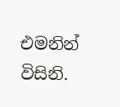එමනින් විසිනි.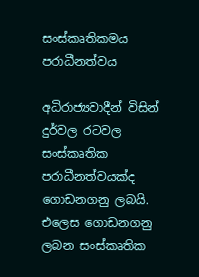සංස්කෘතිකමය පරාධීනත්වය

අධිරාජ්‍යවාදීන් විසින් දුර්වල රටවල සංස්කෘතික පරාධීනත්වයක්ද ගොඩනගනු ලබයි. එලෙස ගොඩනගනු ලබන සංස්කෘතික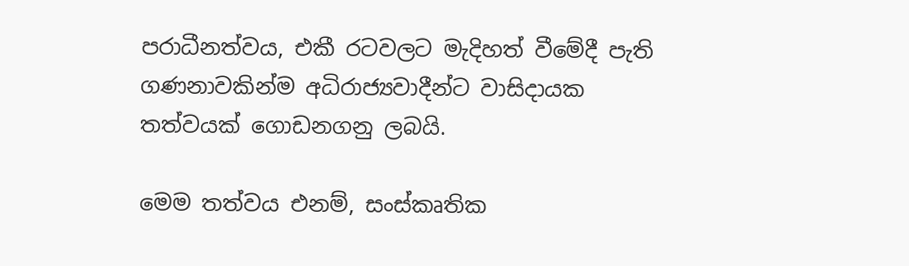පරාධීනත්වය, එකී රටවලට මැදිහත් වීමේදී පැති ගණනාවකින්ම අධිරාජ්‍යවාදීන්ට වාසිදායක තත්වයක් ගොඩනගනු ලබයි.

මෙම තත්වය එනම්, සංස්කෘතික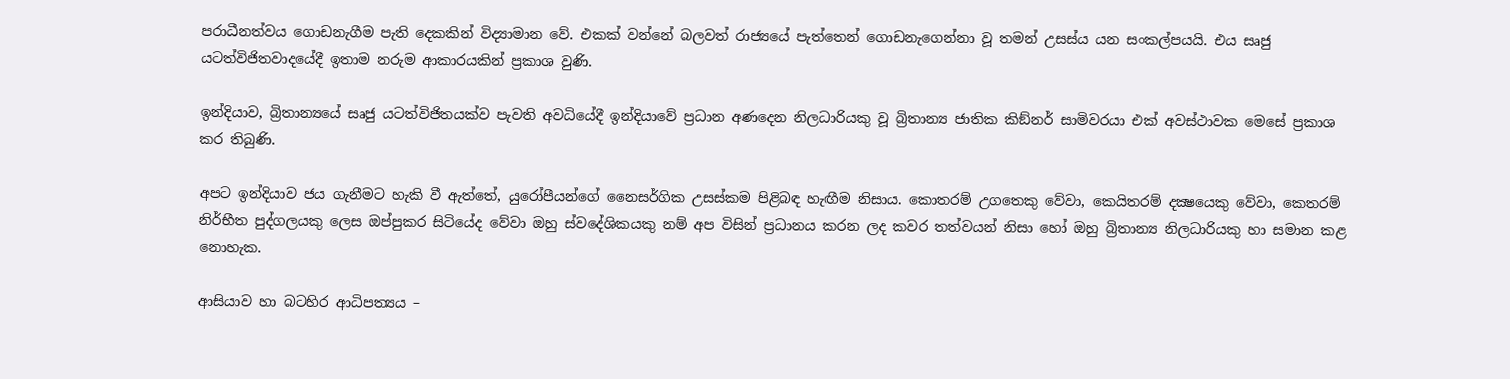පරාධීනත්වය ගොඩනැගීම පැති දෙකකින් විද්‍යාමාන වේ. එකක් වන්නේ බලවත් රාජ්‍යයේ පැත්තෙන් ගොඩනැගෙන්නා වූ තමන් උසස්ය යන සංකල්පයයි. එය සෘජු යටත්විජිතවාදයේදී ඉතාම නරුම ආකාරයකින් ප්‍රකාශ වුණි.

ඉන්දියාව, බ්‍රිතාන්‍යයේ සෘජු යටත්විජිතයක්ව පැවති අවධියේදී ඉන්දියාවේ ප්‍රධාන අණදෙන නිලධාරියකු වූ බ්‍රිතාන්‍ය ජාතික කිඞ්නර් සාමිවරයා එක් අවස්ථාවක මෙසේ ප්‍රකාශ කර තිබුණි.

අපට ඉන්දියාව ජය ගැනීමට හැකි වී ඇත්තේ, යුරෝපීයන්ගේ නෛසර්ගික උසස්කම පිළිබඳ හැඟීම නිසාය. කොතරම් උගතෙකු වේවා, කෙයිතරම් දක්‍ෂයෙකු වේවා, කෙතරම් නිර්භීත පුද්ගලයකු ලෙස ඔප්පුකර සිටියේද වේවා ඔහු ස්වදේශිකයකු නම් අප විසින් ප්‍රධානය කරන ලද කවර තත්වයන් නිසා හෝ ඔහු බ්‍රිතාන්‍ය නිලධාරියකු හා සමාන කළ නොහැක.

ආසියාව හා බටහිර ආධිපත්‍යය –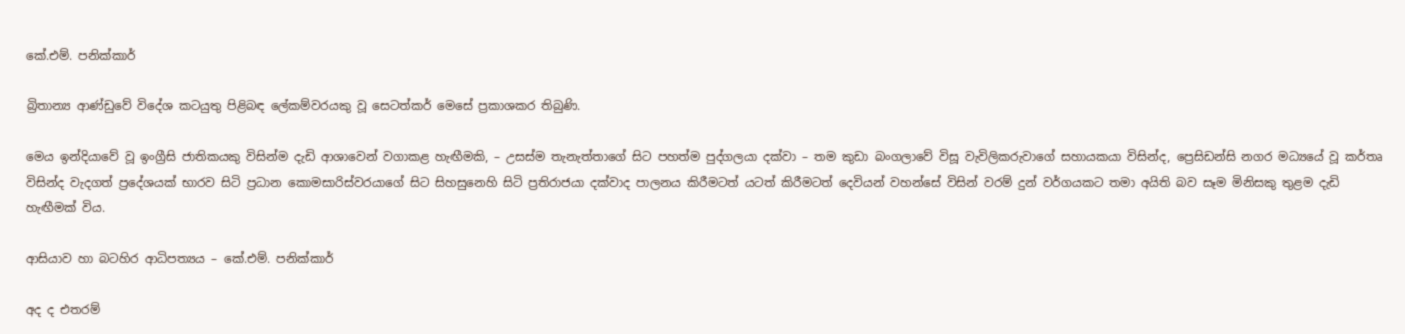කේ.එම්. පනික්කාර්

බ්‍රිතාන්‍ය ආණ්ඩුවේ විදේශ කටයුතු පිළිබඳ ලේකම්වරයකු වූ සෙටත්කර් මෙසේ ප්‍රකාශකර තිබුණි.

මෙය ඉන්දියාවේ වූ ඉංග්‍රීසි ජාතිකයකු විසින්ම දැඩි ආශාවෙන් වගාකළ හැඟීමකි, – උසස්ම තැනැත්තාගේ සිට පහත්ම පුද්ගලයා දක්වා – තම කුඩා බංගලාවේ විසූ වැවිලිකරුවාගේ සහායකයා විසින්ද, ප්‍රෙසිඩන්සි නගර මධ්‍යයේ වූ කර්තෘ විසින්ද වැදගත් ප්‍රදේශයක් භාරව සිටි ප්‍රධාන කොමසාරිස්වරයාගේ සිට සිහසුනෙහි සිටි ප්‍රතිරාජයා දක්වාද පාලනය කිරීමටත් යටත් කිරීමටත් දෙවියන් වහන්සේ විසින් වරම් දුන් වර්ගයකට තමා අයිති බව සෑම මිනිසකු තුළම දැඩි හැඟීමක් විය.

ආසියාව හා බටහිර ආධිපත්‍යය – කේ.එම්. පනික්කාර්

අද ද එතරම්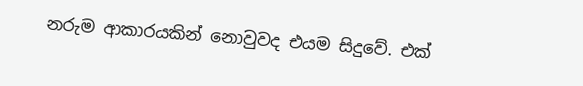නරුම ආකාරයකින් නොවුවද එයම සිදුවේ. එක්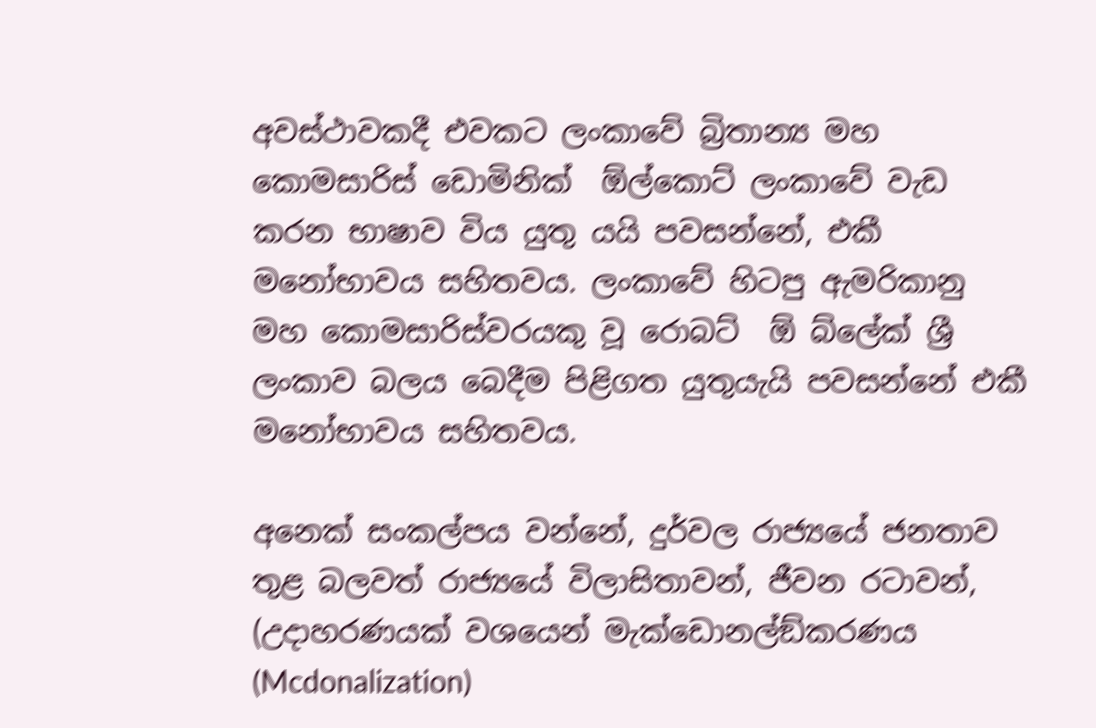අවස්ථාවකදී එවකට ලංකාවේ බ්‍රිතාන්‍ය මහ කොමසාරිස් ඩොමිනික්  ඕල්කොට් ලංකාවේ වැඩ කරන භාෂාව විය යුතු යයි පවසන්නේ, එකී මනෝභාවය සහිතවය. ලංකාවේ හිටපු ඇමරිකානු මහ කොමසාරිස්වරයකු වූ රොබට්  ඕ බ්ලේක් ශ්‍රී ලංකාව බලය බෙදීම පිළිගත යුතුයැයි පවසන්නේ එකී මනෝභාවය සහිතවය.

අනෙක් සංකල්පය වන්නේ, දුර්වල රාජ්‍යයේ ජනතාව තුළ බලවත් රාජ්‍යයේ විලාසිතාවන්, ජීවන රටාවන්, (උදාහරණයක් වශයෙන් මැක්ඩොනල්ඞ්කරණය (Mcdonalization)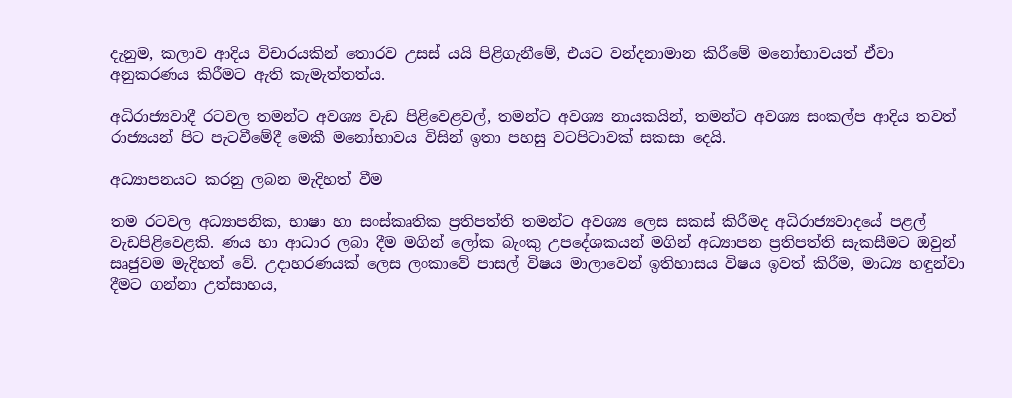දැනුම, කලාව ආදිය විචාරයකින් තොරව උසස් යයි පිළිගැනීමේ, එයට වන්දනාමාන කිරීමේ මනෝභාවයත් ඒවා අනුකරණය කිරීමට ඇති කැමැත්තත්ය.

අධිරාජ්‍යවාදී රටවල තමන්ට අවශ්‍ය වැඩ පිළිවෙළවල්, තමන්ට අවශ්‍ය නායකයින්, තමන්ට අවශ්‍ය සංකල්ප ආදිය තවත් රාජ්‍යයන් පිට පැටවීමේදී මෙකී මනෝභාවය විසින් ඉතා පහසු වටපිටාවක් සකසා දෙයි.

අධ්‍යාපනයට කරනු ලබන මැදිහත් වීම

තම රටවල අධ්‍යාපනික, භාෂා හා සංස්කෘතික ප්‍රතිපත්ති තමන්ට අවශ්‍ය ලෙස සකස් කිරීමද අධිරාජ්‍යවාදයේ පළල් වැඩපිළිවෙළකි. ණය හා ආධාර ලබා දීම මගින් ලෝක බැංකු උපදේශකයන් මගින් අධ්‍යාපන ප්‍රතිපත්ති සැකසීමට ඔවුන් සෘජුවම මැදිහත් වේ. උදාහරණයක් ලෙස ලංකාවේ පාසල් විෂය මාලාවෙන් ඉතිහාසය විෂය ඉවත් කිරීම, මාධ්‍ය හඳුන්වා දීමට ගන්නා උත්සාහය,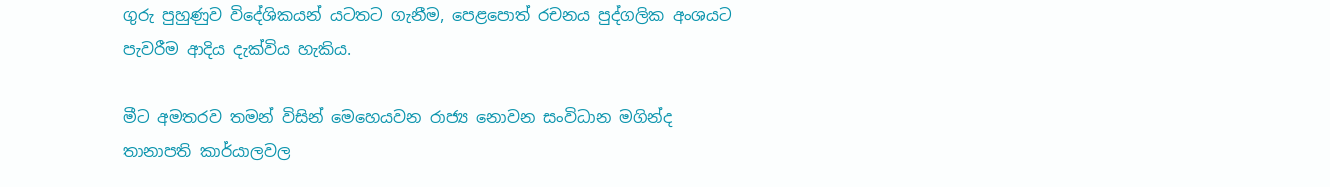ගුරු පුහුණුව විදේශිකයන් යටතට ගැනීම, පෙළපොත් රචනය පුද්ගලික අංශයට පැවරීම ආදිය දැක්විය හැකිය.

මීට අමතරව තමන් විසින් මෙහෙයවන රාජ්‍ය නොවන සංවිධාන මගින්ද තානාපති කාර්යාලවල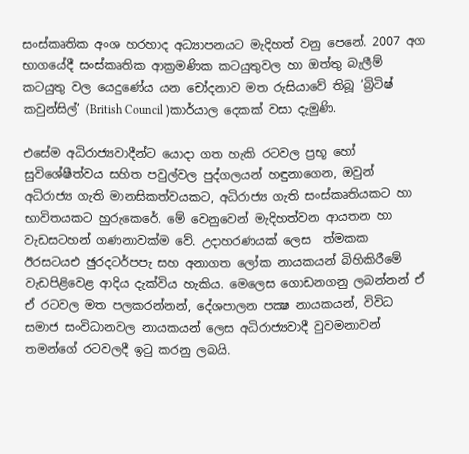සංස්කෘතික අංශ හරහාද අධ්‍යාපනයට මැදිහත් වනු පෙනේ. 2007 අග භාගයේදී සංස්කෘතික ආක්‍රමණික කටයුතුවල හා ඔත්තු බැලීම් කටයුතු වල යෙදුණේය යන චෝදනාව මත රුසියාවේ තිබූ ‘බ්‍රිටිෂ් කවුන්සිල්’ (British Council )කාර්යාල දෙකක් වසා දැමුණි.

එසේම අධිරාජ්‍යවාදීන්ට යොදා ගත හැකි රටවල ප්‍රභූ හෝ සුවිශේෂීත්වය සහිත පවුල්වල පුද්ගලයන් හඳුනාගෙන, ඔවුන් අධිරාජ්‍ය ගැති මානසිකත්වයකට, අධිරාජ්‍ය ගැති සංස්කෘතියකට හා භාවිතයකට හුරුකෙරේ. මේ වෙනුවෙන් මැදිහත්වන ආයතන හා වැඩසටහන් ගණනාවක්ම වේ. උදාහරණයක් ලෙස  ත්‍මකක ඊරසටයඑ ඡුරදටර්පපැ සහ අනාගත ලෝක නායකයන් බිහිකිරීමේ වැඩපිළිවෙළ ආදිය දැක්විය හැකිය. මෙලෙස ගොඩනගනු ලබන්නන් ඒ ඒ රටවල මත පලකරන්නන්, දේශපාලන පක්‍ෂ නායකයන්, විවිධ සමාජ සංවිධානවල නායකයන් ලෙස අධිරාජ්‍යවාදී වුවමනාවන් තමන්ගේ රටවලදී ඉටු කරනු ලබයි.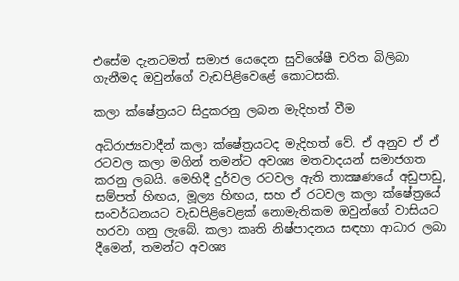එසේම දැනටමත් සමාජ යෙදෙන සුවිශේෂී චරිත බිලිබා ගැනීමද ඔවුන්ගේ වැඩපිළිවෙළේ කොටසකි.

කලා ක්ෂේත්‍රයට සිදුකරනු ලබන මැදිහත් වීම

අධිරාජ්‍යවාදීන් කලා ක්ෂේත්‍රයටද මැදිහත් වේ. ඒ අනුව ඒ ඒ රටවල කලා මගින් තමන්ට අවශ්‍ය මතවාදයන් සමාජගත කරනු ලබයි. මෙහිදී දුර්වල රටවල ඇති තාක්‍ෂණයේ අඩුපාඩු, සම්පත් හිඟය, මූල්‍ය හිඟය, සහ ඒ රටවල කලා ක්ෂේත්‍රයේ සංවර්ධනයට වැඩපිළිවෙළක් නොමැතිකම ඔවුන්ගේ වාසියට හරවා ගනු ලැබේ. කලා කෘති නිෂ්පාදනය සඳහා ආධාර ලබා දීමෙන්, තමන්ට අවශ්‍ය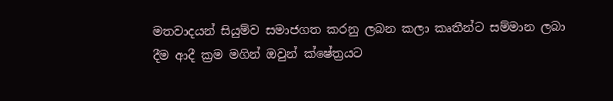මතවාදයන් සියුම්ව සමාජගත කරනු ලබන කලා කෘතීන්ට සම්මාන ලබා දීම ආදී ක්‍රම මගින් ඔවුන් ක්ෂේත්‍රයට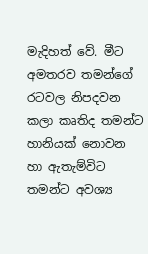මැදිහත් වේ. මීට අමතරව තමන්ගේ රටවල නිපදවන කලා කෘතිද තමන්ට හානියක් නොවන හා ඇතැම්විට තමන්ට අවශ්‍ය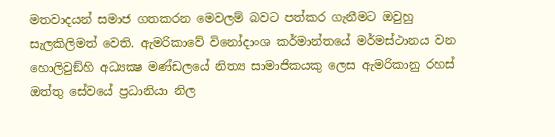මතවාදයන් සමාජ ගතකරන මෙවලම් බවට පත්කර ගැනීමට ඔවුහු සැලකිලිමත් වෙති. ඇමරිකාවේ විනෝදාංශ කර්මාන්තයේ මර්මස්ථානය වන හොලිවුඞ්හි අධ්‍යක්‍ෂ මණ්ඩලයේ නිත්‍ය සාමාජිකයකු ලෙස ඇමරිකානු රහස් ඔත්තු සේවයේ ප්‍රධානියා නිල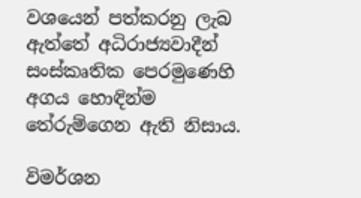වශයෙන් පත්කරනු ලැබ ඇත්තේ අධිරාජ්‍යවාදීන් සංස්කෘතික පෙරමුණෙහි අගය හොඳින්ම තේරුම්ගෙන ඇති නිසාය.

විමර්ශන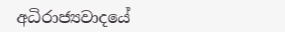අධිරාජ්‍යවාදයේ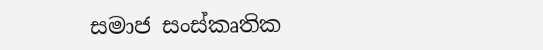සමාජ සංස්කෘතික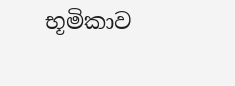භූමිකාව